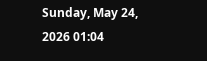Sunday, May 24, 2026 01:04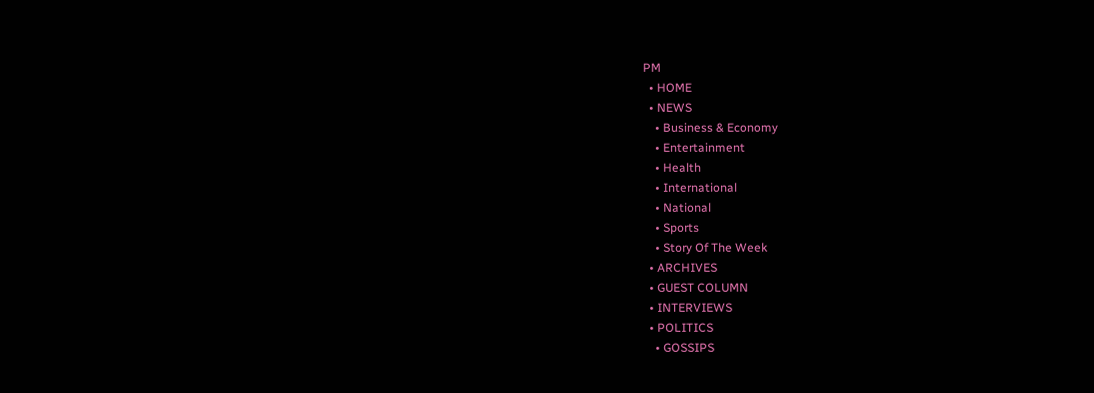PM
  • HOME
  • NEWS
    • Business & Economy
    • Entertainment
    • Health
    • International
    • National
    • Sports
    • Story Of The Week
  • ARCHIVES
  • GUEST COLUMN
  • INTERVIEWS
  • POLITICS
    • GOSSIPS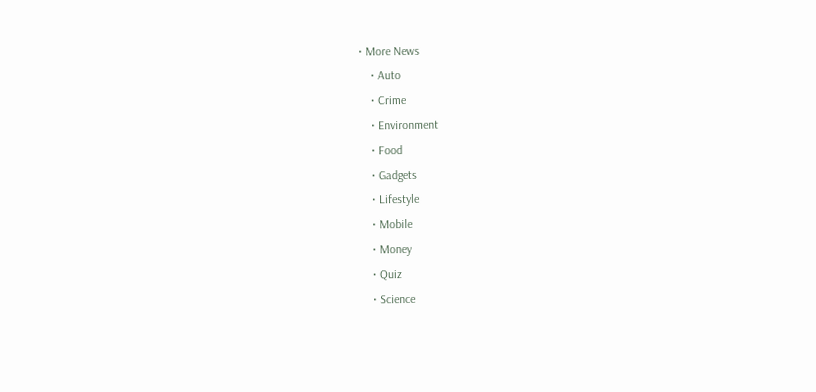• More News
    • Auto
    • Crime
    • Environment
    • Food
    • Gadgets
    • Lifestyle
    • Mobile
    • Money
    • Quiz
    • Science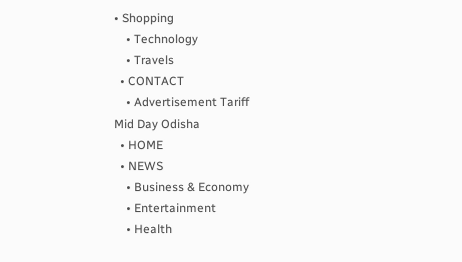• Shopping
    • Technology
    • Travels
  • CONTACT
    • Advertisement Tariff
Mid Day Odisha
  • HOME
  • NEWS
    • Business & Economy
    • Entertainment
    • Health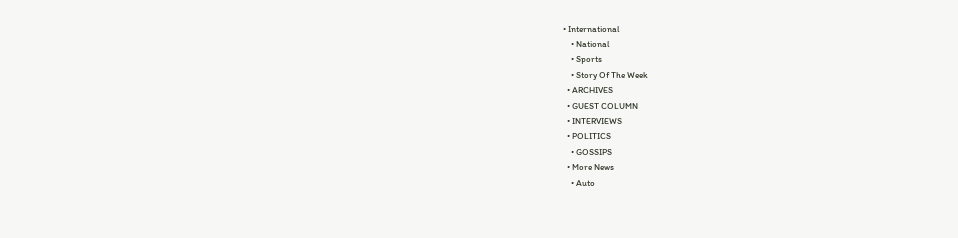• International
    • National
    • Sports
    • Story Of The Week
  • ARCHIVES
  • GUEST COLUMN
  • INTERVIEWS
  • POLITICS
    • GOSSIPS
  • More News
    • Auto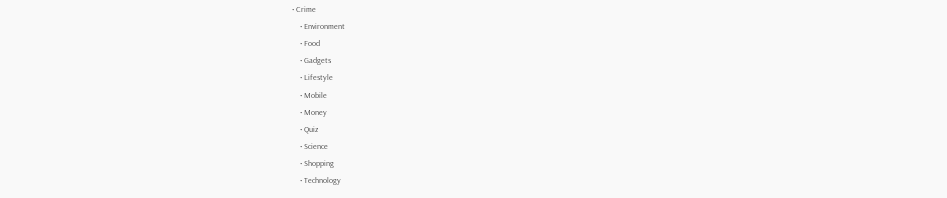• Crime
    • Environment
    • Food
    • Gadgets
    • Lifestyle
    • Mobile
    • Money
    • Quiz
    • Science
    • Shopping
    • Technology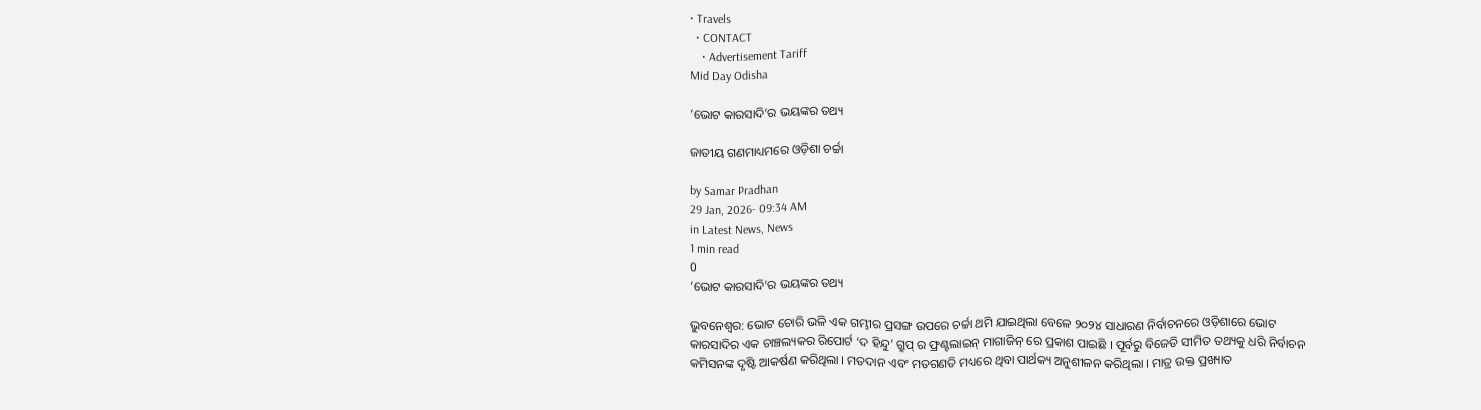• Travels
  • CONTACT
    • Advertisement Tariff
Mid Day Odisha

‘ଭୋଟ କାରସାଦି’ର ଭୟଙ୍କର ତଥ୍ୟ

ଜାତୀୟ ଗଣମାଧ୍ୟମରେ ଓଡ଼ିଶା ଚର୍ଚ୍ଚା

by Samar Pradhan
29 Jan, 2026- 09:34 AM
in Latest News, News
1 min read
0
‘ଭୋଟ କାରସାଦି’ର ଭୟଙ୍କର ତଥ୍ୟ

ଭୁବନେଶ୍ୱର: ଭୋଟ ଚୋରି ଭଳି ଏକ ଗମ୍ଭୀର ପ୍ରସଙ୍ଗ ଉପରେ ଚର୍ଚ୍ଚା ଥମି ଯାଇଥିଲା ବେଳେ ୨୦୨୪ ସାଧାରଣ ନିର୍ବାଚନରେ ଓଡ଼ିଶାରେ ଭୋଟ କାରସାଦିର ଏକ ଚାଞ୍ଚଲ୍ୟକର ରିପୋର୍ଟ ‘ଦ ହିନ୍ଦୁ’ ଗ୍ରୁପ୍ ର ଫ୍ରଣ୍ଟଲାଇନ୍ ମାଗାଜିନ୍ ରେ ପ୍ରକାଶ ପାଇଛି । ପୂର୍ବରୁ ବିଜେଡି ସୀମିତ ତଥ୍ୟକୁ ଧରି ନିର୍ବାଚନ କମିସନଙ୍କ ଦୃଷ୍ଟି ଆକର୍ଷଣ କରିଥିଲା । ମତଦାନ ଏବଂ ମତଗଣତି ମଧ୍ୟରେ ଥିବା ପାର୍ଥକ୍ୟ ଅନୁଶୀଳନ କରିଥିଲା । ମାତ୍ର ଉକ୍ତ ପ୍ରଖ୍ୟାତ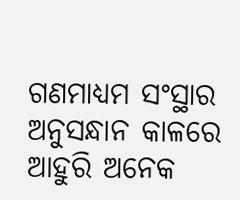ଗଣମାଧ୍ୟମ ସଂସ୍ଥାର ଅନୁସନ୍ଧାନ କାଳରେ ଆହୁରି ଅନେକ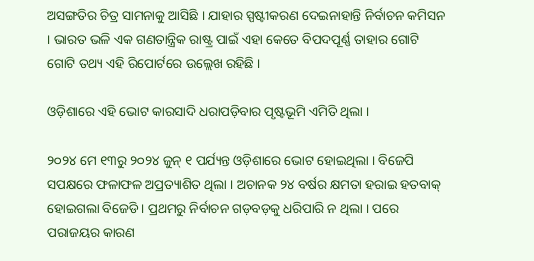ଅସଙ୍ଗତିର ଚିତ୍ର ସାମନାକୁ ଆସିଛି । ଯାହାର ସ୍ପଷ୍ଟୀକରଣ ଦେଇନାହାନ୍ତି ନିର୍ବାଚନ କମିସନ । ଭାରତ ଭଳି ଏକ ଗଣତାନ୍ତ୍ରିକ ରାଷ୍ଟ୍ର ପାଇଁ ଏହା କେତେ ବିପଦପୂର୍ଣ୍ଣ ତାହାର ଗୋଟି ଗୋଟି ତଥ୍ୟ ଏହି ରିପୋର୍ଟରେ ଉଲ୍ଲେଖ ରହିଛି ।

ଓଡ଼ିଶାରେ ଏହି ଭୋଟ କାରସାଦି ଧରାପଡ଼ିବାର ପୃଷ୍ଟଭୂମି ଏମିତି ଥିଲା ।

୨୦୨୪ ମେ ୧୩ରୁ ୨୦୨୪ ଜୁନ୍ ୧ ପର୍ଯ୍ୟନ୍ତ ଓଡ଼ିଶାରେ ଭୋଟ ହୋଇଥିଲା । ବିଜେପି ସପକ୍ଷରେ ଫଳାଫଳ ଅପ୍ରତ୍ୟାଶିତ ଥିଲା । ଅଚାନକ ୨୪ ବର୍ଷର କ୍ଷମତା ହରାଇ ହତବାକ୍ ହୋଇଗଲା ବିଜେଡି । ପ୍ରଥମରୁ ନିର୍ବାଚନ ଗଡ଼ବଡ଼କୁ ଧରିପାରି ନ ଥିଲା । ପରେ ପରାଜୟର କାରଣ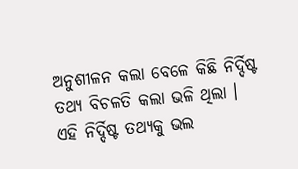ଅନୁଶୀଳନ କଲା ବେଳେ କିଛି ନିର୍ଦ୍ଦିଷ୍ଟ ତଥ୍ୟ ବିଚଳତି କଲା ଭଳି ଥିଲା । ଏହି ନିର୍ଦ୍ଦିଷ୍ଟ ତଥ୍ୟକୁ ଭଲ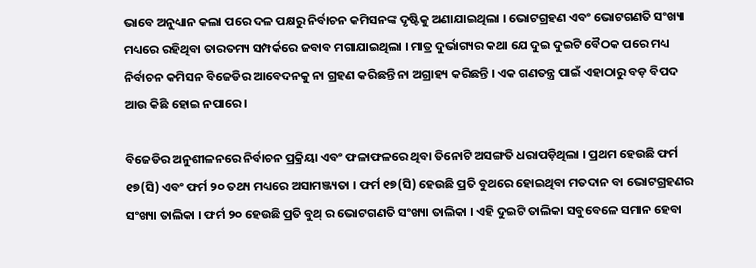ଭାବେ ଅନୁଧ୍ୟାନ କଲା ପରେ ଦଳ ପକ୍ଷରୁ ନିର୍ବାଚନ କମିସନଙ୍କ ଦୃଷ୍ଟିକୁ ଅଣାଯାଇଥିଲା । ଭୋଟଗ୍ରହଣ ଏବଂ ଭୋଟଗଣତି ସଂଖ୍ୟା ମଧ୍ୟରେ ରହିଥିବା ତାରତମ୍ୟ ସମ୍ପର୍କରେ ଜବାବ ମଗାଯାଇଥିଲା । ମାତ୍ର ଦୁର୍ଭାଗ୍ୟର କଥା ଯେ ଦୁଇ ଦୁଇଟି ବୈଠକ ପରେ ମଧ୍ୟ ନିର୍ବାଚନ କମିସନ ବିଜେଡିର ଆବେଦନକୁ ନା ଗ୍ରହଣ କରିଛନ୍ତି ନା ଅଗ୍ରାହ୍ୟ କରିଛନ୍ତି । ଏକ ଗଣତନ୍ତ୍ର ପାଇଁ ଏହାଠାରୁ ବଡ଼ ବିପଦ ଆଉ କିଛି ହୋଇ ନପାରେ ।

ବିଜେଡିର ଅନୁଶୀଳନରେ ନିର୍ବାଚନ ପ୍ରକ୍ରିୟା ଏବଂ ଫଳାଫଳରେ ଥିବା ତିନୋଟି ଅସଙ୍ଗତି ଧରାପଡ଼ିଥିଲା । ପ୍ରଥମ ହେଉଛି ଫର୍ମ ୧୭(ସି) ଏବଂ ଫର୍ମ ୨୦ ତଥ୍ୟ ମଧ୍ୟରେ ଅସାମଞ୍ଜ୍ୟତା । ଫର୍ମ ୧୭(ସି) ହେଉଛି ପ୍ରତି ବୁଥରେ ହୋଇଥିବା ମତଦାନ ବା ଭୋଟଗ୍ରହଣର ସଂଖ୍ୟା ତାଲିକା । ଫର୍ମ ୨୦ ହେଉଛି ପ୍ରତି ବୁଥ୍ ର ଭୋଟଗଣତି ସଂଖ୍ୟା ତାଲିକା । ଏହି ଦୁଇଟି ତାଲିକା ସବୁବେଳେ ସମାନ ହେବା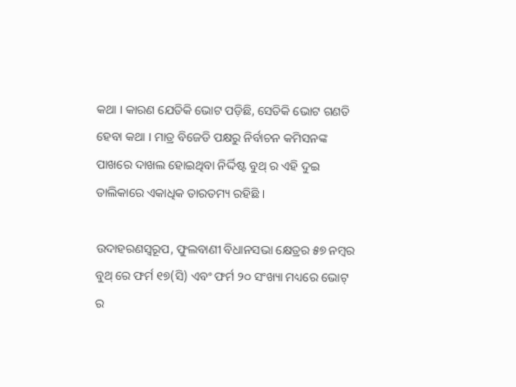କଥା । କାରଣ ଯେତିକି ଭୋଟ ପଡ଼ିଛି, ସେତିକି ଭୋଟ ଗଣତି ହେବା କଥା । ମାତ୍ର ବିଜେଡି ପକ୍ଷରୁ ନିର୍ବାଚନ କମିସନଙ୍କ ପାଖରେ ଦାଖଲ ହୋଇଥିବା ନିର୍ଦ୍ଦିଷ୍ଟ ବୁଥ୍ ର ଏହି ଦୁଇ ତାଲିକାରେ ଏକାଧିକ ତାରତମ୍ୟ ରହିଛି ।

ଉଦାହରଣସ୍ୱରୂପ, ଫୁଲବାଣୀ ବିଧାନସଭା କ୍ଷେତ୍ରର ୫୭ ନମ୍ବର ବୁଥ୍ ରେ ଫର୍ମ ୧୭(ସି) ଏବଂ ଫର୍ମ ୨୦ ସଂଖ୍ୟା ମଧ୍ୟରେ ଭୋଟ୍ ର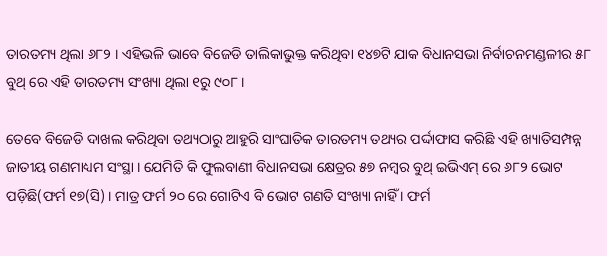ତାରତମ୍ୟ ଥିଲା ୬୮୨ । ଏହିଭଳି ଭାବେ ବିଜେଡି ତାଲିକାଭୁକ୍ତ କରିଥିବା ୧୪୭ଟି ଯାକ ବିଧାନସଭା ନିର୍ବାଚନମଣ୍ଡଳୀର ୫୮ ବୁଥ୍ ରେ ଏହି ତାରତମ୍ୟ ସଂଖ୍ୟା ଥିଲା ୧ରୁ ୯୦୮ ।

ତେବେ ବିଜେଡି ଦାଖଲ କରିଥିବା ତଥ୍ୟଠାରୁ ଆହୁରି ସାଂଘାତିକ ତାରତମ୍ୟ ତଥ୍ୟର ପର୍ଦ୍ଦାଫାସ କରିଛି ଏହି ଖ୍ୟାତିସମ୍ପନ୍ନ ଜାତୀୟ ଗଣମାଧ୍ୟମ ସଂସ୍ଥା । ଯେମିତି କି ଫୁଲବାଣୀ ବିଧାନସଭା କ୍ଷେତ୍ରର ୫୭ ନମ୍ବର ବୁଥ୍ ଇଭିଏମ୍ ରେ ୬୮୨ ଭୋଟ ପଡ଼ିଛି(ଫର୍ମ ୧୭(ସି) । ମାତ୍ର ଫର୍ମ ୨୦ ରେ ଗୋଟିଏ ବି ଭୋଟ ଗଣତି ସଂଖ୍ୟା ନାହିଁ । ଫର୍ମ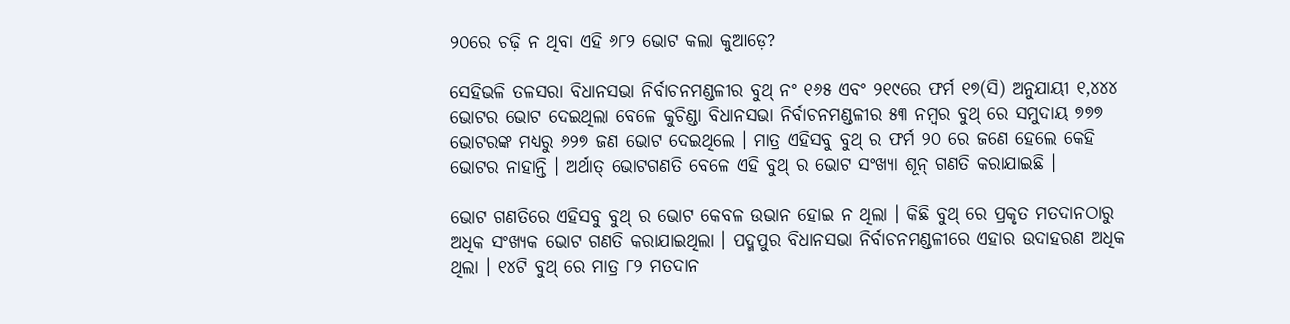୨୦ରେ ଚଢ଼ି ନ ଥିବା ଏହି ୬୮୨ ଭୋଟ କଲା କୁଆଡ଼େ?

ସେହିଭଳି ତଳସରା ବିଧାନସଭା ନିର୍ବାଚନମଣ୍ଡଳୀର ବୁଥ୍ ନଂ ୧୬୫ ଏବଂ ୨୧୯ରେ ଫର୍ମ ୧୭(ସି) ଅନୁଯାୟୀ ୧,୪୪୪ ଭୋଟର ଭୋଟ ଦେଇଥିଲା ବେଳେ କୁଚିଣ୍ଡା ବିଧାନସଭା ନିର୍ବାଚନମଣ୍ଡଳୀର ୫୩ ନମ୍ବର ବୁଥ୍ ରେ ସମୁଦାୟ ୭୭୭ ଭୋଟରଙ୍କ ମଧ୍ୟରୁ ୬୨୭ ଜଣ ଭୋଟ ଦେଇଥିଲେ । ମାତ୍ର ଏହିସବୁ ବୁଥ୍ ର ଫର୍ମ ୨୦ ରେ ଜଣେ ହେଲେ କେହି ଭୋଟର ନାହାନ୍ତି । ଅର୍ଥାତ୍ ଭୋଟଗଣତି ବେଳେ ଏହି ବୁଥ୍ ର ଭୋଟ ସଂଖ୍ୟା ଶୂନ୍ ଗଣତି କରାଯାଇଛି ।

ଭୋଟ ଗଣତିରେ ଏହିସବୁ ବୁଥ୍ ର ଭୋଟ କେବଳ ଉଭାନ ହୋଇ ନ ଥିଲା । କିଛି ବୁଥ୍ ରେ ପ୍ରକୃତ ମତଦାନଠାରୁ ଅଧିକ ସଂଖ୍ୟକ ଭୋଟ ଗଣତି କରାଯାଇଥିଲା । ପଦ୍ମପୁର ବିଧାନସଭା ନିର୍ବାଚନମଣ୍ଡଳୀରେ ଏହାର ଉଦାହରଣ ଅଧିକ ଥିଲା । ୧୪ଟି ବୁଥ୍ ରେ ମାତ୍ର ୮୨ ମତଦାନ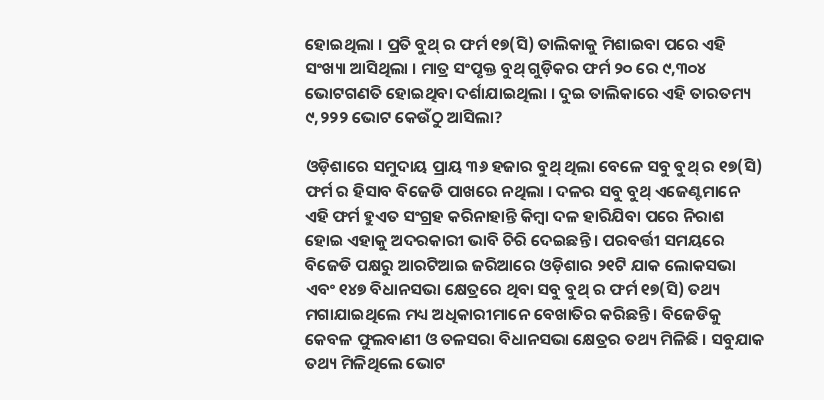ହୋଇଥିଲା । ପ୍ରତି ବୁଥ୍ ର ଫର୍ମ ୧୭(ସି) ତାଲିକାକୁ ମିଶାଇବା ପରେ ଏହି ସଂଖ୍ୟା ଆସିଥିଲା । ମାତ୍ର ସଂପୃକ୍ତ ବୁଥ୍ ଗୁଡ଼ିକର ଫର୍ମ ୨୦ ରେ ୯,୩୦୪ ଭୋଟଗଣତି ହୋଇଥିବା ଦର୍ଶାଯାଇଥିଲା । ଦୁଇ ତାଲିକାରେ ଏହି ତାରତମ୍ୟ ୯,୨୨୨ ଭୋଟ କେଉଁଠୁ ଆସିଲା?

ଓଡ଼ିଶାରେ ସମୁଦାୟ ପ୍ରାୟ ୩୬ ହଜାର ବୁଥ୍ ଥିଲା ବେଳେ ସବୁ ବୁଥ୍ ର ୧୭(ସି) ଫର୍ମ ର ହିସାବ ବିଜେଡି ପାଖରେ ନଥିଲା । ଦଳର ସବୁ ବୁଥ୍ ଏଜେଣ୍ଟମାନେ ଏହି ଫର୍ମ ହୁଏତ ସଂଗ୍ରହ କରିନାହାନ୍ତି କିମ୍ବା ଦଳ ହାରିଯିବା ପରେ ନିରାଶ ହୋଇ ଏହାକୁ ଅଦରକାରୀ ଭାବି ଚିରି ଦେଇଛନ୍ତି । ପରବର୍ତ୍ତୀ ସମୟରେ ବିଜେଡି ପକ୍ଷରୁ ଆରଟିଆଇ ଜରିଆରେ ଓଡ଼ିଶାର ୨୧ଟି ଯାକ ଲୋକସଭା ଏବଂ ୧୪୭ ବିଧାନସଭା କ୍ଷେତ୍ରରେ ଥିବା ସବୁ ବୁଥ୍ ର ଫର୍ମ ୧୭(ସି) ତଥ୍ୟ ମଗାଯାଇଥିଲେ ମଧ୍ୟ ଅଧିକାରୀମାନେ ବେଖାତିର କରିଛନ୍ତି । ବିଜେଡିକୁ କେବଳ ଫୁଲବାଣୀ ଓ ତଳସରା ବିଧାନସଭା କ୍ଷେତ୍ରର ତଥ୍ୟ ମିଳିଛି । ସବୁଯାକ ତଥ୍ୟ ମିଳିଥିଲେ ଭୋଟ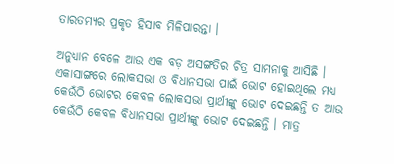ତାରତମ୍ୟର ପ୍ରକୃତ ହିସାବ ମିଳିପାରନ୍ତା ।

ଅନୁଧ୍ୟାନ ବେଳେ ଆଉ ଏକ ବଡ଼ ଅସଙ୍ଗତିର ଚିତ୍ର ସାମନାକୁ ଆସିଛି । ଏକାସାଙ୍ଗରେ ଲୋକସଭା ଓ ବିଧାନସଭା ପାଇଁ ଭୋଟ ହୋଇଥିଲେ ମଧ୍ୟ କେଉଁଠି ଭୋଟର କେବଳ ଲୋକସଭା ପ୍ରାର୍ଥୀଙ୍କୁ ଭୋଟ ଦେଇଛନ୍ତି ତ ଆଉ କେଉଁଠି କେବଳ ବିଧାନସଭା ପ୍ରାର୍ଥୀଙ୍କୁ ଭୋଟ ଦେଇଛନ୍ତି । ମାତ୍ର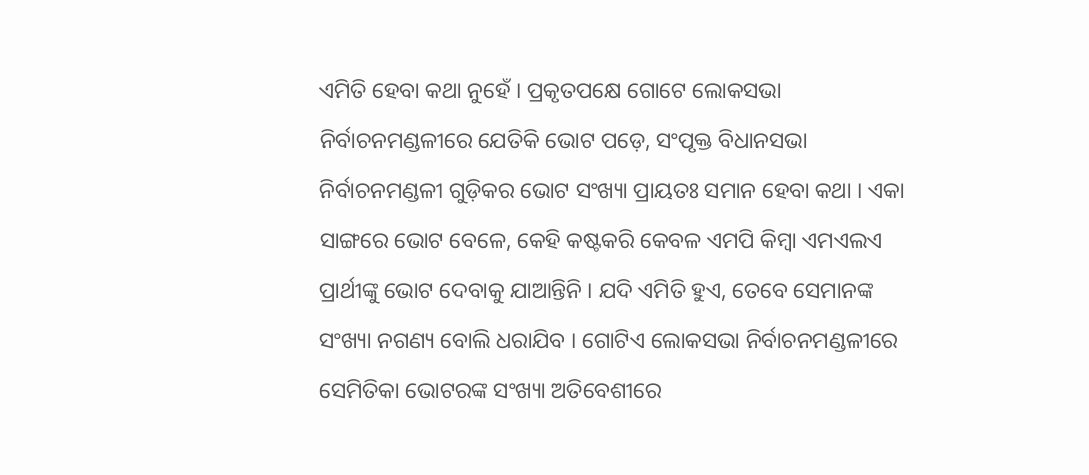ଏମିତି ହେବା କଥା ନୁହେଁ । ପ୍ରକୃତପକ୍ଷେ ଗୋଟେ ଲୋକସଭା ନିର୍ବାଚନମଣ୍ଡଳୀରେ ଯେତିକି ଭୋଟ ପଡ଼େ, ସଂପୃକ୍ତ ବିଧାନସଭା ନିର୍ବାଚନମଣ୍ଡଳୀ ଗୁଡ଼ିକର ଭୋଟ ସଂଖ୍ୟା ପ୍ରାୟତଃ ସମାନ ହେବା କଥା । ଏକା ସାଙ୍ଗରେ ଭୋଟ ବେଳେ, କେହି କଷ୍ଟକରି କେବଳ ଏମପି କିମ୍ବା ଏମଏଲଏ ପ୍ରାର୍ଥୀଙ୍କୁ ଭୋଟ ଦେବାକୁ ଯାଆନ୍ତିନି । ଯଦି ଏମିତି ହୁଏ, ତେବେ ସେମାନଙ୍କ ସଂଖ୍ୟା ନଗଣ୍ୟ ବୋଲି ଧରାଯିବ । ଗୋଟିଏ ଲୋକସଭା ନିର୍ବାଚନମଣ୍ଡଳୀରେ ସେମିତିକା ଭୋଟରଙ୍କ ସଂଖ୍ୟା ଅତିବେଶୀରେ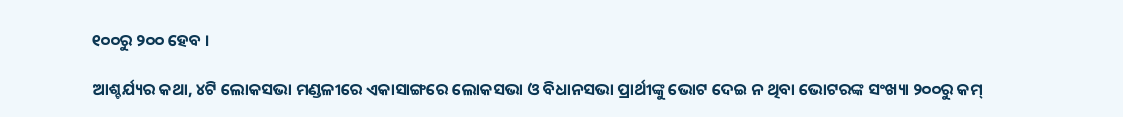୧୦୦ରୁ ୨୦୦ ହେବ ।

ଆଶ୍ଚର୍ଯ୍ୟର କଥା, ୪ଟି ଲୋକସଭା ମଣ୍ଡଳୀରେ ଏକାସାଙ୍ଗରେ ଲୋକସଭା ଓ ବିଧାନସଭା ପ୍ରାର୍ଥୀଙ୍କୁ ଭୋଟ ଦେଇ ନ ଥିବା ଭୋଟରଙ୍କ ସଂଖ୍ୟା ୨୦୦ରୁ କମ୍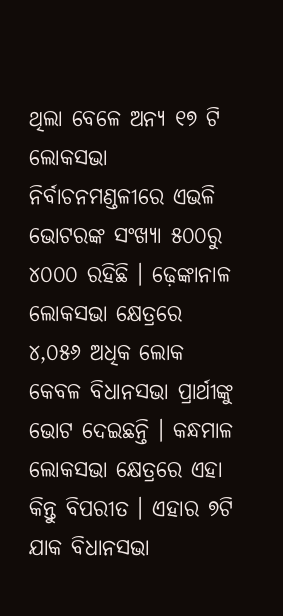ଥିଲା ବେଳେ ଅନ୍ୟ ୧୭ ଟି ଲୋକସଭା ନିର୍ବାଚନମଣ୍ଡଳୀରେ ଏଭଳି ଭୋଟରଙ୍କ ସଂଖ୍ୟା ୫୦୦ରୁ ୪୦୦୦ ରହିଛି । ଢ଼େଙ୍କାନାଳ ଲୋକସଭା କ୍ଷେତ୍ରରେ ୪,୦୫୬ ଅଧିକ ଲୋକ କେବଳ ବିଧାନସଭା ପ୍ରାର୍ଥୀଙ୍କୁ ଭୋଟ ଦେଇଛନ୍ତି । କନ୍ଧମାଳ ଲୋକସଭା କ୍ଷେତ୍ରରେ ଏହା କିନ୍ତୁ ବିପରୀତ । ଏହାର ୭ଟି ଯାକ ବିଧାନସଭା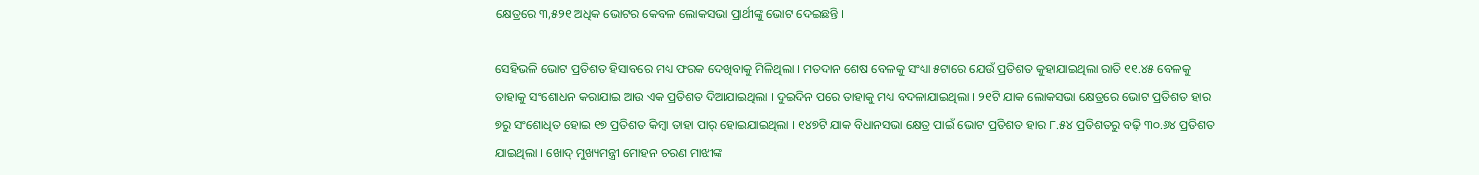କ୍ଷେତ୍ରରେ ୩,୫୨୧ ଅଧିକ ଭୋଟର କେବଳ ଲୋକସଭା ପ୍ରାର୍ଥୀଙ୍କୁ ଭୋଟ ଦେଇଛନ୍ତି ।

ସେହିଭଳି ଭୋଟ ପ୍ରତିଶତ ହିସାବରେ ମଧ୍ୟ ଫରକ ଦେଖିବାକୁ ମିଳିଥିଲା । ମତଦାନ ଶେଷ ବେଳକୁ ସଂଧ୍ୟା ୫ଟାରେ ଯେଉଁ ପ୍ରତିଶତ କୁହାଯାଇଥିଲା ରାତି ୧୧.୪୫ ବେଳକୁ ତାହାକୁ ସଂଶୋଧନ କରାଯାଇ ଆଉ ଏକ ପ୍ରତିଶତ ଦିଆଯାଇଥିଲା । ଦୁଇଦିନ ପରେ ତାହାକୁ ମଧ୍ୟ ବଦଳାଯାଇଥିଲା । ୨୧ଟି ଯାକ ଲୋକସଭା କ୍ଷେତ୍ରରେ ଭୋଟ ପ୍ରତିଶତ ହାର ୭ରୁ ସଂଶୋଧିତ ହୋଇ ୧୭ ପ୍ରତିଶତ କିମ୍ବା ତାହା ପାର୍ ହୋଇଯାଇଥିଲା । ୧୪୭ଟି ଯାକ ବିଧାନସଭା କ୍ଷେତ୍ର ପାଇଁ ଭୋଟ ପ୍ରତିଶତ ହାର ୮.୫୪ ପ୍ରତିଶତରୁ ବଢ଼ି ୩୦.୬୪ ପ୍ରତିଶତ ଯାଇଥିଲା । ଖୋଦ୍ ମୁଖ୍ୟମନ୍ତ୍ରୀ ମୋହନ ଚରଣ ମାଝୀଙ୍କ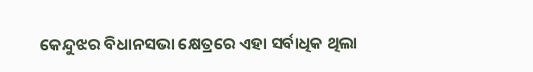କେନ୍ଦୁଝର ବିଧାନସଭା କ୍ଷେତ୍ରରେ ଏହା ସର୍ବାଧିକ ଥିଲା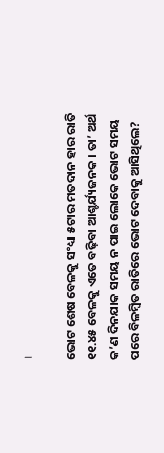।

ଭୋଟ ଶେଷ ବେଳକୁ ସଂଧ୍ୟା ୫ଟାର ମତଦାନ ହାର ରାତି ୧୧.୪୫ ବେଳକୁ ଏତେ ବଢ଼ିବା ଆଶ୍ଚର୍ଯ୍ୟଜନକ । ତା’ ଅର୍ଥ କ’ଣ ଦିନଯାକ ସମୟ ନ ପାଇ ଲୋକେ ଭୋଟ ସମୟ ପରେ ବିଳମ୍ବିତ ରାତିରେ ଭୋଟ ଦେବାକୁ ଆସିଥିଲେ?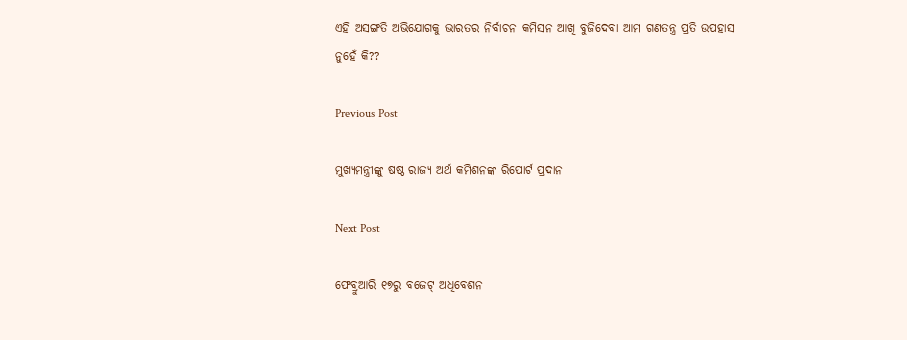ଏହି ଅସଙ୍ଗତି ଅଭିଯୋଗକୁ ଭାରତର ନିର୍ବାଚନ କମିସନ ଆଖି ବୁଜିଦେବା ଆମ ଗଣତନ୍ତ୍ର ପ୍ରତି ଉପହାସ ନୁହେଁ କି??

Previous Post

ମୁଖ୍ୟମନ୍ତ୍ରୀଙ୍କୁ ଷଷ୍ଠ ରାଜ୍ୟ ଅର୍ଥ କମିଶନଙ୍କ ରିପୋର୍ଟ ପ୍ରଦାନ

Next Post

ଫେବ୍ରୁଆରି ୧୭ରୁ ବଜେଟ୍ ଅଧିବେଶନ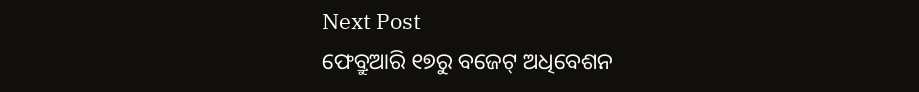Next Post
ଫେବ୍ରୁଆରି ୧୭ରୁ ବଜେଟ୍ ଅଧିବେଶନ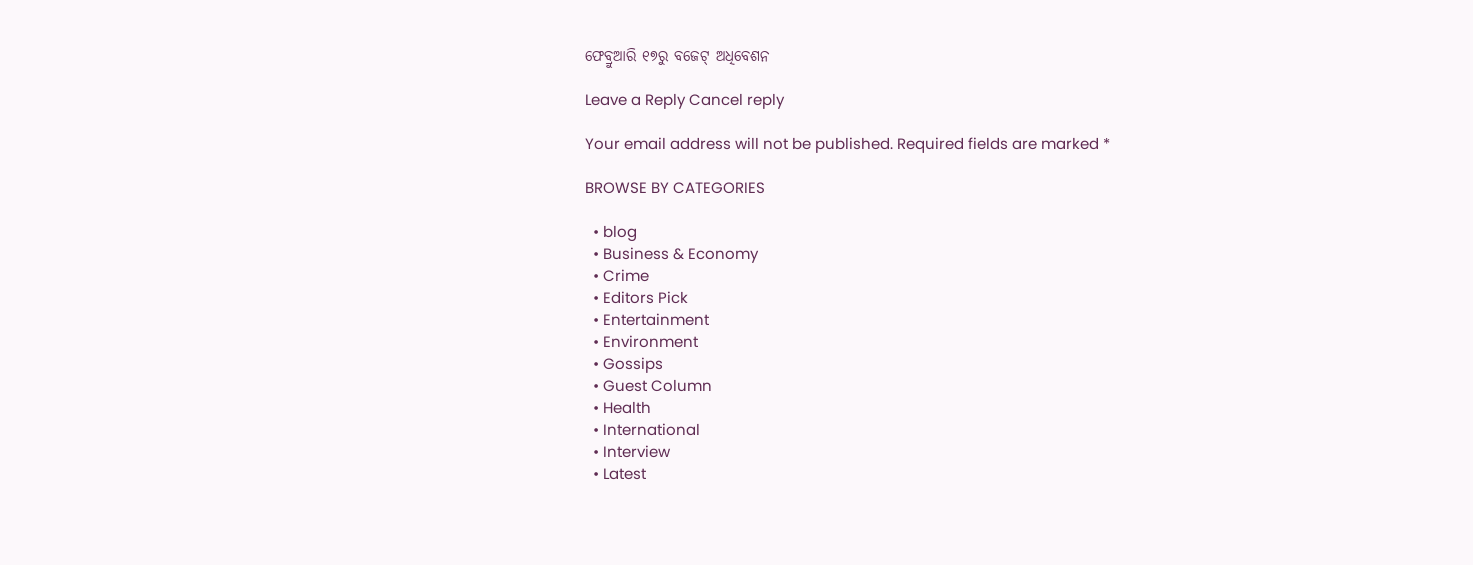ଫେବ୍ରୁଆରି ୧୭ରୁ ବଜେଟ୍ ଅଧିବେଶନ

Leave a Reply Cancel reply

Your email address will not be published. Required fields are marked *

BROWSE BY CATEGORIES

  • blog
  • Business & Economy
  • Crime
  • Editors Pick
  • Entertainment
  • Environment
  • Gossips
  • Guest Column
  • Health
  • International
  • Interview
  • Latest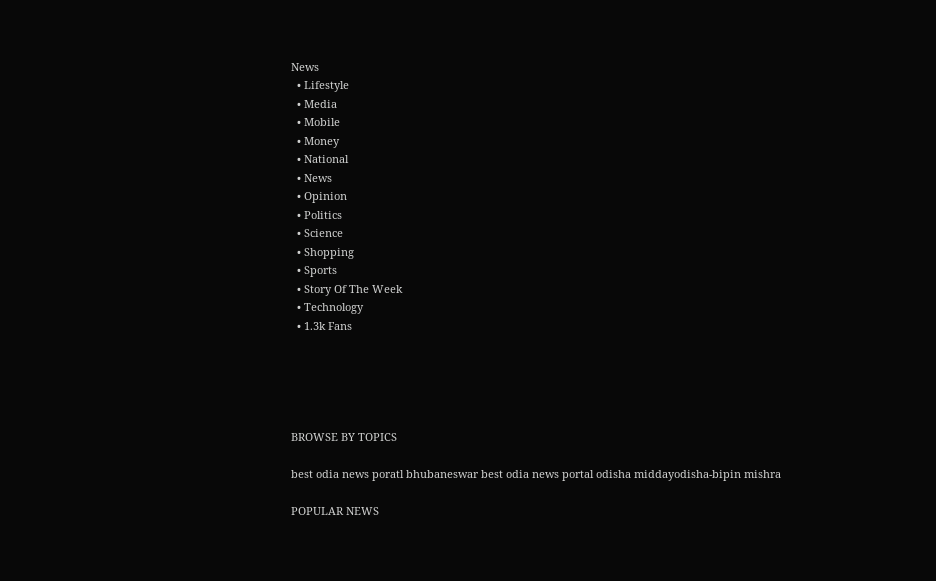News
  • Lifestyle
  • Media
  • Mobile
  • Money
  • National
  • News
  • Opinion
  • Politics
  • Science
  • Shopping
  • Sports
  • Story Of The Week
  • Technology
  • 1.3k Fans





BROWSE BY TOPICS

best odia news poratl bhubaneswar best odia news portal odisha middayodisha-bipin mishra

POPULAR NEWS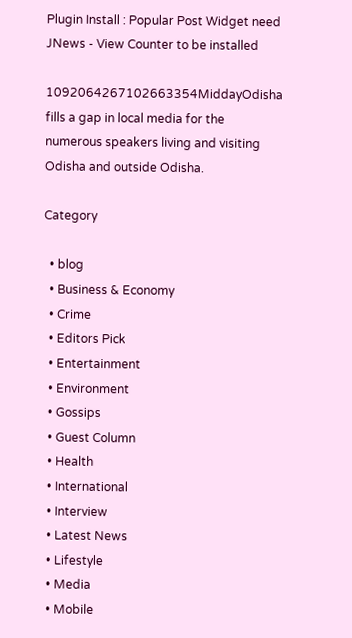Plugin Install : Popular Post Widget need JNews - View Counter to be installed

1092064267102663354MiddayOdisha fills a gap in local media for the numerous speakers living and visiting Odisha and outside Odisha.

Category

  • blog
  • Business & Economy
  • Crime
  • Editors Pick
  • Entertainment
  • Environment
  • Gossips
  • Guest Column
  • Health
  • International
  • Interview
  • Latest News
  • Lifestyle
  • Media
  • Mobile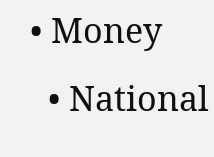• Money
  • National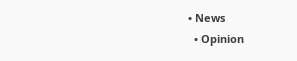• News
  • Opinion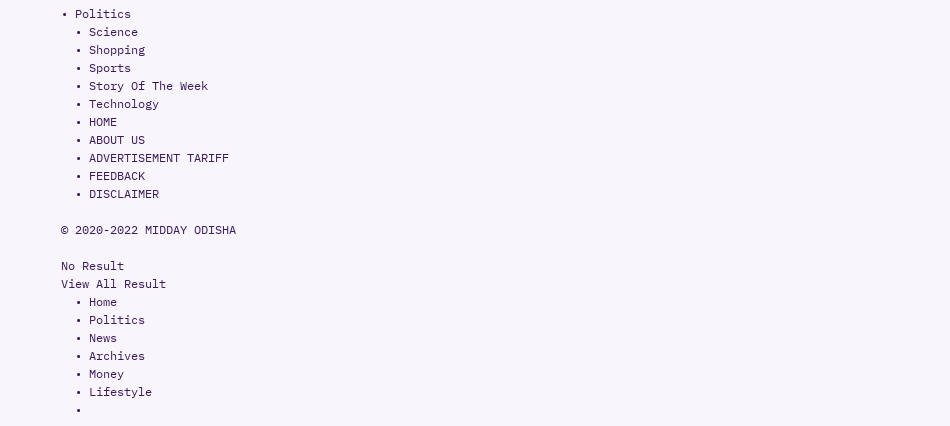• Politics
  • Science
  • Shopping
  • Sports
  • Story Of The Week
  • Technology
  • HOME
  • ABOUT US
  • ADVERTISEMENT TARIFF
  • FEEDBACK
  • DISCLAIMER

© 2020-2022 MIDDAY ODISHA

No Result
View All Result
  • Home
  • Politics
  • News
  • Archives
  • Money
  • Lifestyle
  •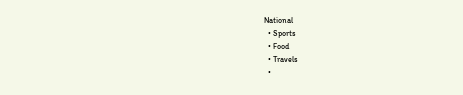National
  • Sports
  • Food
  • Travels
  •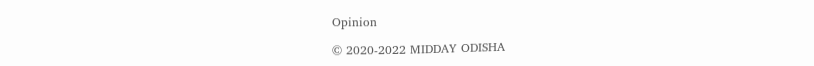Opinion

© 2020-2022 MIDDAY ODISHA